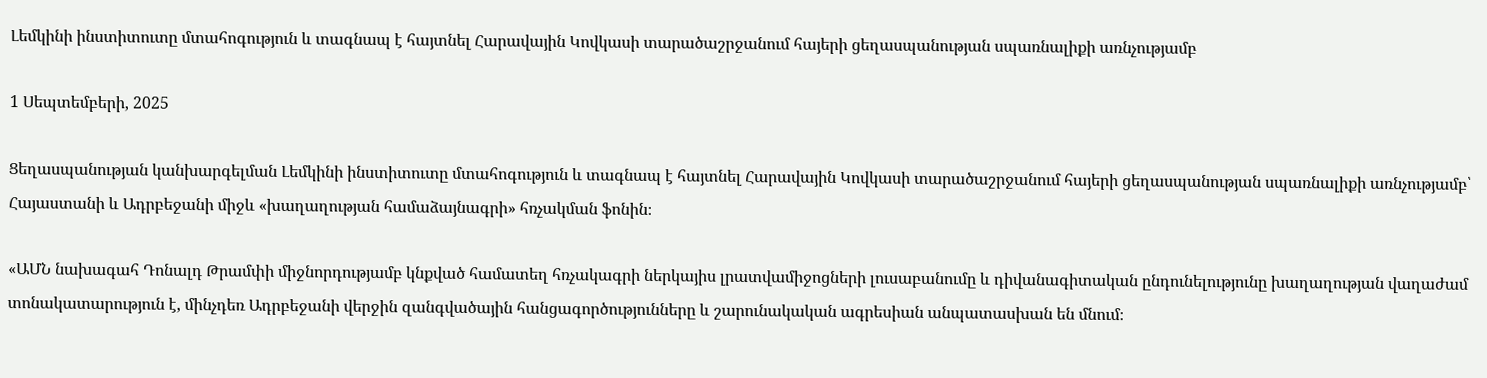Լեմկինի ինստիտուտը մտահոգություն և տագնապ է հայտնել Հարավային Կովկասի տարածաշրջանում հայերի ցեղասպանության սպառնալիքի առնչությամբ

1 Սեպտեմբերի, 2025

Ցեղասպանության կանխարգելման Լեմկինի ինստիտուտը մտահոգություն և տագնապ է հայտնել Հարավային Կովկասի տարածաշրջանում հայերի ցեղասպանության սպառնալիքի առնչությամբ՝ Հայաստանի և Ադրբեջանի միջև «խաղաղության համաձայնագրի» հռչակման ֆոնին։

«ԱՄՆ նախագահ Դոնալդ Թրամփի միջնորդությամբ կնքված համատեղ հռչակագրի ներկայիս լրատվամիջոցների լուսաբանումը և դիվանագիտական ընդունելությունը խաղաղության վաղաժամ տոնակատարություն է, մինչդեռ Ադրբեջանի վերջին զանգվածային հանցագործությունները և շարունակական ագրեսիան անպատասխան են մնում։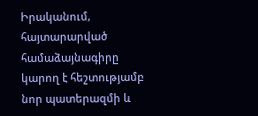Իրականում, հայտարարված համաձայնագիրը կարող է հեշտությամբ նոր պատերազմի և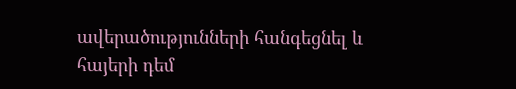ավերածությունների հանգեցնել և հայերի դեմ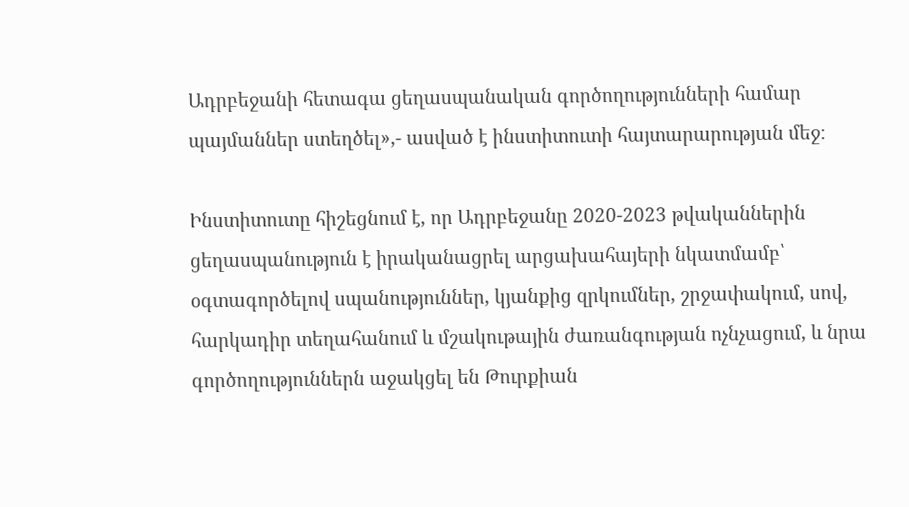Ադրբեջանի հետագա ցեղասպանական գործողությունների համար պայմաններ ստեղծել»,- ասված է ինստիտուտի հայտարարության մեջ։

Ինստիտուտը հիշեցնում է, որ Ադրբեջանը 2020-2023 թվականներին ցեղասպանություն է իրականացրել արցախահայերի նկատմամբ՝ օգտագործելով սպանություններ, կյանքից զրկումներ, շրջափակում, սով, հարկադիր տեղահանում և մշակութային ժառանգության ոչնչացում, և նրա գործողություններն աջակցել են Թուրքիան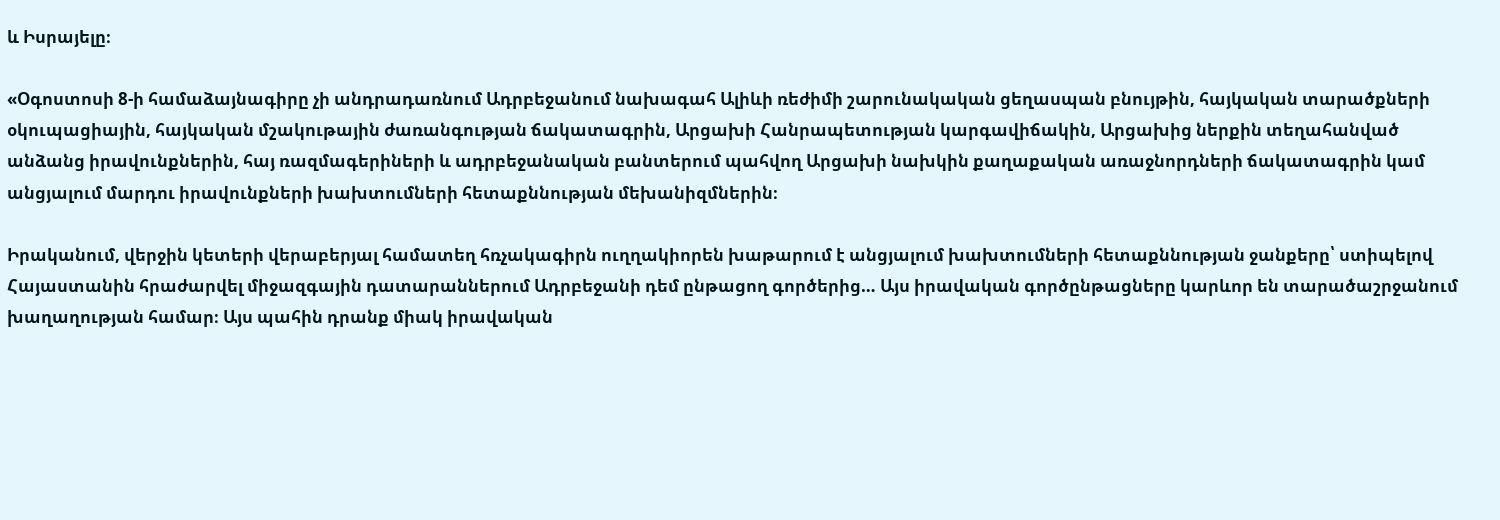և Իսրայելը։

«Օգոստոսի 8-ի համաձայնագիրը չի անդրադառնում Ադրբեջանում նախագահ Ալիևի ռեժիմի շարունակական ցեղասպան բնույթին, հայկական տարածքների օկուպացիային, հայկական մշակութային ժառանգության ճակատագրին, Արցախի Հանրապետության կարգավիճակին, Արցախից ներքին տեղահանված անձանց իրավունքներին, հայ ռազմագերիների և ադրբեջանական բանտերում պահվող Արցախի նախկին քաղաքական առաջնորդների ճակատագրին կամ անցյալում մարդու իրավունքների խախտումների հետաքննության մեխանիզմներին։

Իրականում, վերջին կետերի վերաբերյալ համատեղ հռչակագիրն ուղղակիորեն խաթարում է անցյալում խախտումների հետաքննության ջանքերը՝ ստիպելով Հայաստանին հրաժարվել միջազգային դատարաններում Ադրբեջանի դեմ ընթացող գործերից… Այս իրավական գործընթացները կարևոր են տարածաշրջանում խաղաղության համար։ Այս պահին դրանք միակ իրավական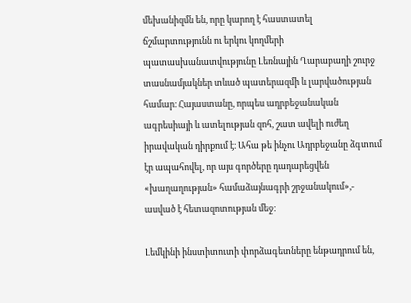մեխանիզմն են, որը կարող է հաստատել ճշմարտությունն ու երկու կողմերի պատասխանատվությունը Լեռնային Ղարաբաղի շուրջ տասնամյակներ տևած պատերազմի և լարվածության համար։ Հայաստանը, որպես ադրբեջանական ագրեսիայի և ատելության զոհ, շատ ավելի ուժեղ իրավական դիրքում է։ Ահա թե ինչու Ադրբեջանը ձգտում էր ապահովել, որ այս գործերը դադարեցվեն «խաղաղության» համաձայնագրի շրջանակում»,- ասված է հետազոտության մեջ։

Լեմկինի ինստիտուտի փորձագետները ենթադրում են,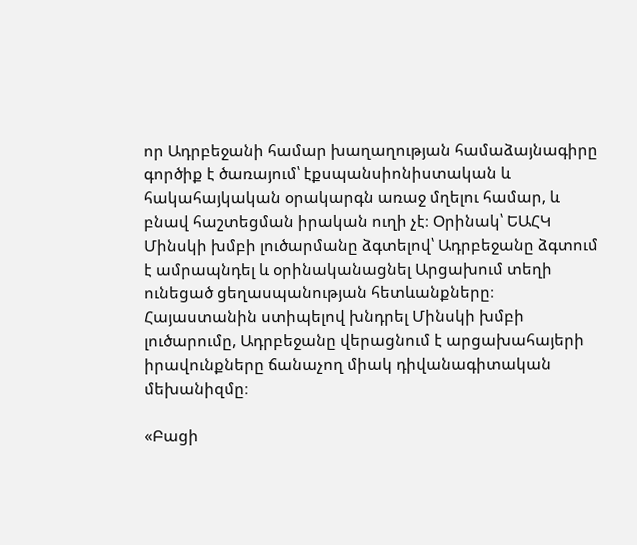որ Ադրբեջանի համար խաղաղության համաձայնագիրը գործիք է ծառայում՝ էքսպանսիոնիստական և հակահայկական օրակարգն առաջ մղելու համար, և բնավ հաշտեցման իրական ուղի չէ։ Օրինակ՝ ԵԱՀԿ Մինսկի խմբի լուծարմանը ձգտելով՝ Ադրբեջանը ձգտում է ամրապնդել և օրինականացնել Արցախում տեղի ունեցած ցեղասպանության հետևանքները։ Հայաստանին ստիպելով խնդրել Մինսկի խմբի լուծարումը, Ադրբեջանը վերացնում է արցախահայերի իրավունքները ճանաչող միակ դիվանագիտական մեխանիզմը։

«Բացի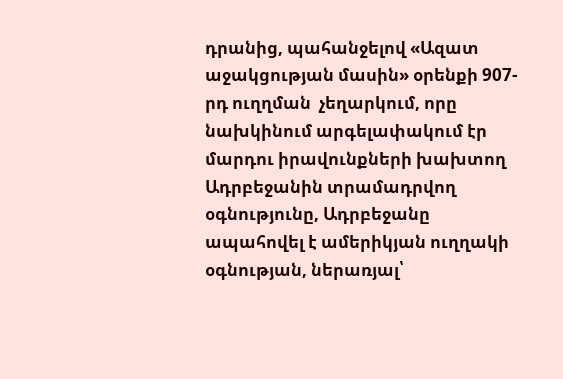դրանից, պահանջելով «Ազատ աջակցության մասին» օրենքի 907-րդ ուղղման  չեղարկում, որը նախկինում արգելափակում էր մարդու իրավունքների խախտող Ադրբեջանին տրամադրվող օգնությունը, Ադրբեջանը ապահովել է ամերիկյան ուղղակի օգնության, ներառյալ՝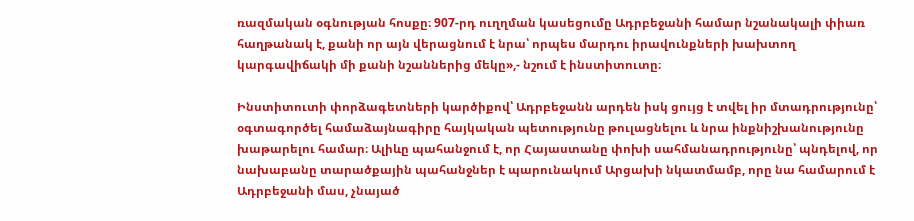ռազմական օգնության հոսքը։ 907-րդ ուղղման կասեցումը Ադրբեջանի համար նշանակալի փիառ հաղթանակ է, քանի որ այն վերացնում է նրա՝ որպես մարդու իրավունքների խախտող կարգավիճակի մի քանի նշաններից մեկը»,- նշում է ինստիտուտը։

Ինստիտուտի փորձագետների կարծիքով՝ Ադրբեջանն արդեն իսկ ցույց է տվել իր մտադրությունը՝ օգտագործել համաձայնագիրը հայկական պետությունը թուլացնելու և նրա ինքնիշխանությունը խաթարելու համար։ Ալիևը պահանջում է, որ Հայաստանը փոխի սահմանադրությունը՝ պնդելով, որ նախաբանը տարածքային պահանջներ է պարունակում Արցախի նկատմամբ, որը նա համարում է Ադրբեջանի մաս, չնայած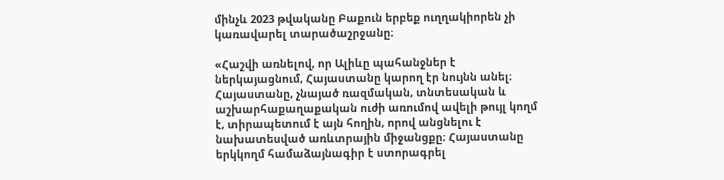մինչև 2023 թվականը Բաքուն երբեք ուղղակիորեն չի կառավարել տարածաշրջանը։

«Հաշվի առնելով, որ Ալիևը պահանջներ է ներկայացնում, Հայաստանը կարող էր նույնն անել։ Հայաստանը, չնայած ռազմական, տնտեսական և աշխարհաքաղաքական ուժի առումով ավելի թույլ կողմ է, տիրապետում է այն հողին, որով անցնելու է նախատեսված առևտրային միջանցքը։ Հայաստանը երկկողմ համաձայնագիր է ստորագրել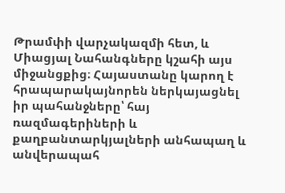Թրամփի վարչակազմի հետ, և Միացյալ Նահանգները կշահի այս միջանցքից։ Հայաստանը կարող է հրապարակայնորեն ներկայացնել իր պահանջները՝ հայ ռազմագերիների և քաղբանտարկյալների անհապաղ և անվերապահ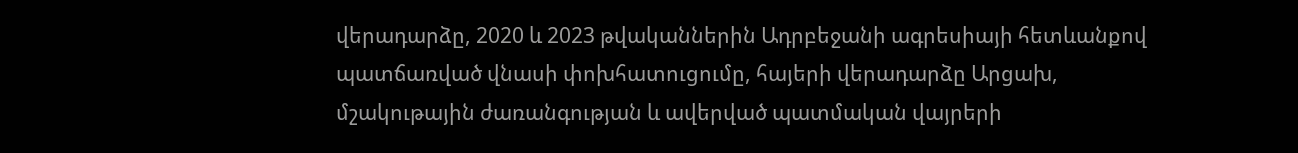վերադարձը, 2020 և 2023 թվականներին Ադրբեջանի ագրեսիայի հետևանքով պատճառված վնասի փոխհատուցումը, հայերի վերադարձը Արցախ, մշակութային ժառանգության և ավերված պատմական վայրերի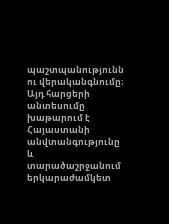պաշտպանությունն ու վերականգնումը։ Այդ հարցերի անտեսումը խաթարում է Հայաստանի անվտանգությունը և տարածաշրջանում երկարաժամկետ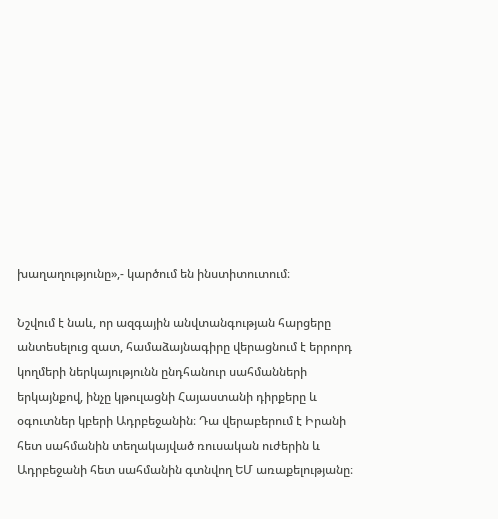խաղաղությունը»,- կարծում են ինստիտուտում։

Նշվում է նաև, որ ազգային անվտանգության հարցերը անտեսելուց զատ, համաձայնագիրը վերացնում է երրորդ կողմերի ներկայությունն ընդհանուր սահմանների երկայնքով, ինչը կթուլացնի Հայաստանի դիրքերը և օգուտներ կբերի Ադրբեջանին։ Դա վերաբերում է Իրանի հետ սահմանին տեղակայված ռուսական ուժերին և Ադրբեջանի հետ սահմանին գտնվող ԵՄ առաքելությանը։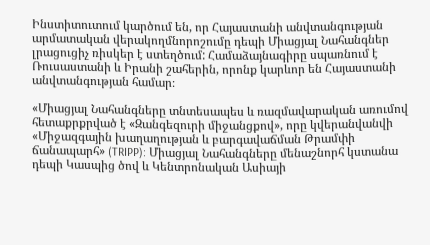Ինստիտուտում կարծում են, որ Հայաստանի անվտանգության արմատական վերակողմնորոշումը դեպի Միացյալ Նահանգներ լրացուցիչ ռիսկեր է ստեղծում: Համաձայնագիրը սպառնում է Ռուսաստանի և Իրանի շահերին, որոնք կարևոր են Հայաստանի անվտանգության համար։

«Միացյալ Նահանգները տնտեսապես և ռազմավարական առումով հետաքրքրված է «Զանգեզուրի միջանցքով», որը կվերանվանվի «Միջազգային խաղաղության և բարգավաճման Թրամփի ճանապարհ» (TRIPP): Միացյալ Նահանգները մենաշնորհ կստանա դեպի Կասպից ծով և Կենտրոնական Ասիայի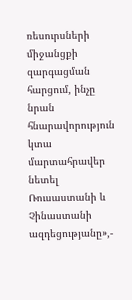ռեսուրսների միջանցքի զարգացման հարցում, ինչը նրան հնարավորություն կտա մարտահրավեր նետել Ռուսաստանի և Չինաստանի ազդեցությանը»,-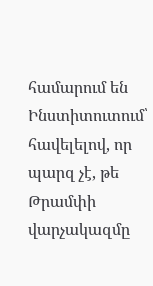համարում են Ինստիտուտում՝ հավելելով, որ պարզ չէ, թե Թրամփի վարչակազմը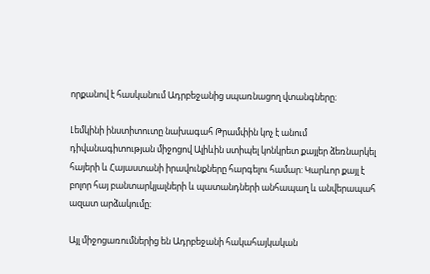որքանով է հասկանում Ադրբեջանից սպառնացող վտանգները։

Լեմկինի ինստիտուտը նախագահ Թրամփին կոչ է անում դիվանագիտության միջոցով Ալիևին ստիպել կոնկրետ քայլեր ձեռնարկել հայերի և Հայաստանի իրավունքները հարգելու համար: Կարևոր քայլ է բոլոր հայ բանտարկյալների և պատանդների անհապաղ և անվերապահ ազատ արձակումը։

Այլ միջոցառումներից են Ադրբեջանի հակահայկական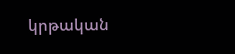կրթական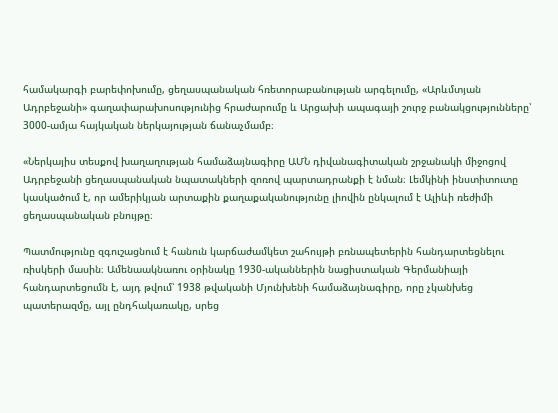համակարգի բարեփոխումը, ցեղասպանական հռետորաբանության արգելումը, «Արևմտյան Ադրբեջանի» գաղափարախոսությունից հրաժարումը և Արցախի ապագայի շուրջ բանակցությունները՝ 3000-ամյա հայկական ներկայության ճանաչմամբ։

«Ներկայիս տեսքով խաղաղության համաձայնագիրը ԱՄՆ դիվանագիտական շրջանակի միջոցով Ադրբեջանի ցեղասպանական նպատակների զոռով պարտադրանքի է նման։ Լեմկինի ինստիտուտը կասկածում է, որ ամերիկյան արտաքին քաղաքականությունը լիովին ընկալում է Ալիևի ռեժիմի ցեղասպանական բնույթը։

Պատմությունը զգուշացնում է հանուն կարճաժամկետ շահույթի բռնապետերին հանդարտեցնելու ռիսկերի մասին։ Ամենաակնառու օրինակը 1930-ականներին նացիստական Գերմանիայի հանդարտեցումն է, այդ թվում՝ 1938 թվականի Մյունխենի համաձայնագիրը, որը չկանխեց պատերազմը, այլ ընդհակառակը, սրեց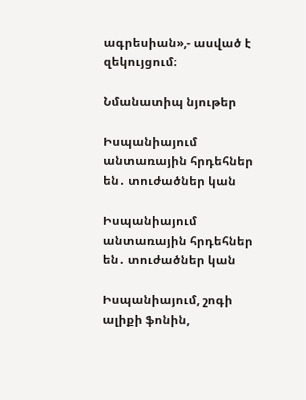ագրեսիան»,- ասված է զեկույցում։

Նմանատիպ նյութեր

Իսպանիայում անտառային հրդեհներ են․ տուժածներ կան

Իսպանիայում անտառային հրդեհներ են․ տուժածներ կան

Իսպանիայում, շոգի ալիքի ֆոնին,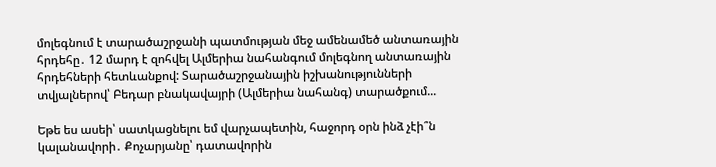մոլեգնում է տարածաշրջանի պատմության մեջ ամենամեծ անտառային հրդեհը․ 12 մարդ է զոհվել Ալմերիա նահանգում մոլեգնող անտառային հրդեհների հետևանքով: Տարածաշրջանային իշխանությունների տվյալներով՝ Բեդար բնակավայրի (Ալմերիա նահանգ) տարածքում...

Եթե ես ասեի՝ սատկացնելու եմ վարչապետին, հաջորդ օրն ինձ չէի՞ն կալանավորի․ Քոչարյանը՝ դատավորին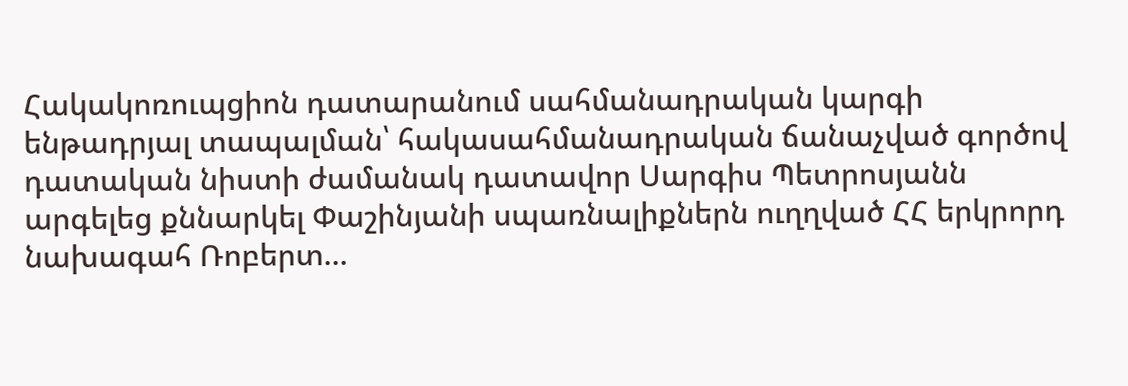Հակակոռուպցիոն դատարանում սահմանադրական կարգի ենթադրյալ տապալման՝ հակասահմանադրական ճանաչված գործով դատական նիստի ժամանակ դատավոր Սարգիս Պետրոսյանն արգելեց քննարկել Փաշինյանի սպառնալիքներն ուղղված ՀՀ երկրորդ նախագահ Ռոբերտ...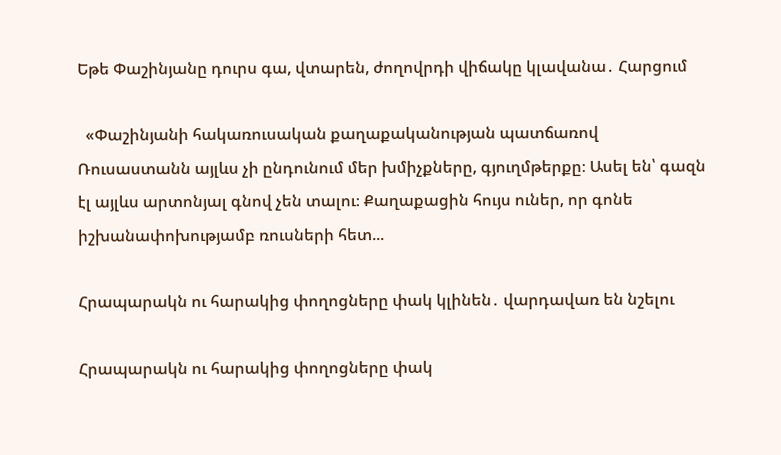Եթե Փաշինյանը դուրս գա, վտարեն, ժողովրդի վիճակը կլավանա․ Հարցում

  «Փաշինյանի հակառուսական քաղաքականության պատճառով Ռուսաստանն այլևս չի ընդունում մեր խմիչքները, գյուղմթերքը։ Ասել են՝ գազն էլ այլևս արտոնյալ գնով չեն տալու։ Քաղաքացին հույս ուներ, որ գոնե իշխանափոխությամբ ռուսների հետ...

Հրապարակն ու հարակից փողոցները փակ կլինեն․ վարդավառ են նշելու

Հրապարակն ու հարակից փողոցները փակ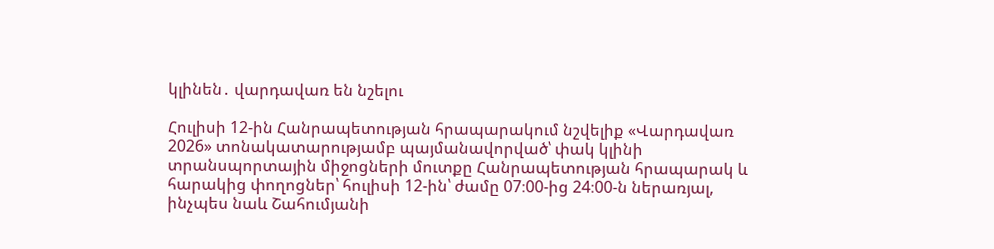կլինեն․ վարդավառ են նշելու

Հուլիսի 12-ին Հանրապետության հրապարակում նշվելիք «Վարդավառ 2026» տոնակատարությամբ պայմանավորված՝ փակ կլինի տրանսպորտային միջոցների մուտքը Հանրապետության հրապարակ և հարակից փողոցներ՝ հուլիսի 12-ին՝ ժամը 07։00-ից 24։00-ն ներառյալ, ինչպես նաև Շահումյանի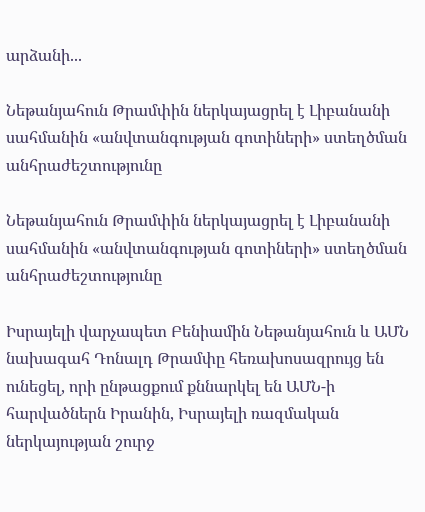արձանի...

Նեթանյահուն Թրամփին ներկայացրել է Լիբանանի սահմանին «անվտանգության գոտիների» ստեղծման անհրաժեշտությունը

Նեթանյահուն Թրամփին ներկայացրել է Լիբանանի սահմանին «անվտանգության գոտիների» ստեղծման անհրաժեշտությունը

Իսրայելի վարչապետ Բենիամին Նեթանյահուն և ԱՄՆ նախագահ Դոնալդ Թրամփը հեռախոսազրույց են ունեցել, որի ընթացքում քննարկել են ԱՄՆ-ի հարվածներն Իրանին, Իսրայելի ռազմական ներկայության շուրջ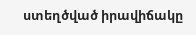ստեղծված իրավիճակը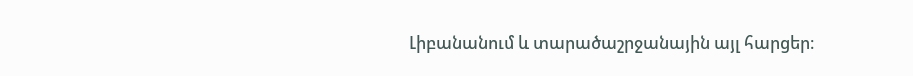Լիբանանում և տարածաշրջանային այլ հարցեր։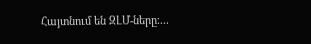Հայտնում են ԶԼՄ-ները։...